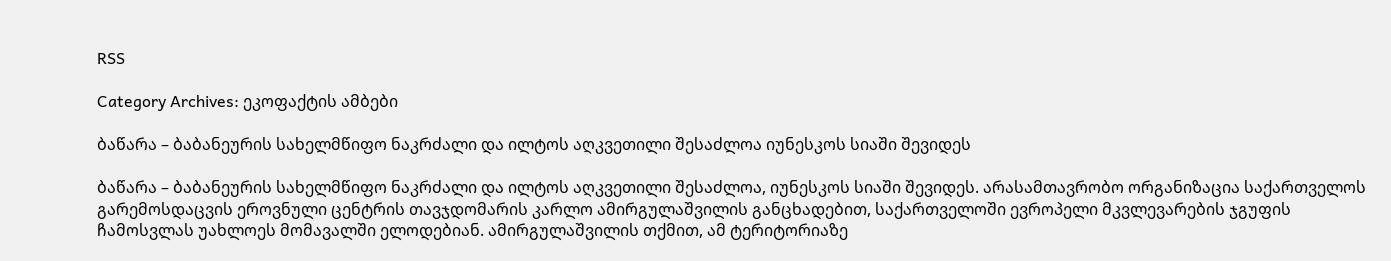RSS

Category Archives: ეკოფაქტის ამბები

ბაწარა – ბაბანეურის სახელმწიფო ნაკრძალი და ილტოს აღკვეთილი შესაძლოა იუნესკოს სიაში შევიდეს

ბაწარა – ბაბანეურის სახელმწიფო ნაკრძალი და ილტოს აღკვეთილი შესაძლოა, იუნესკოს სიაში შევიდეს. არასამთავრობო ორგანიზაცია საქართველოს გარემოსდაცვის ეროვნული ცენტრის თავჯდომარის კარლო ამირგულაშვილის განცხადებით, საქართველოში ევროპელი მკვლევარების ჯგუფის ჩამოსვლას უახლოეს მომავალში ელოდებიან. ამირგულაშვილის თქმით, ამ ტერიტორიაზე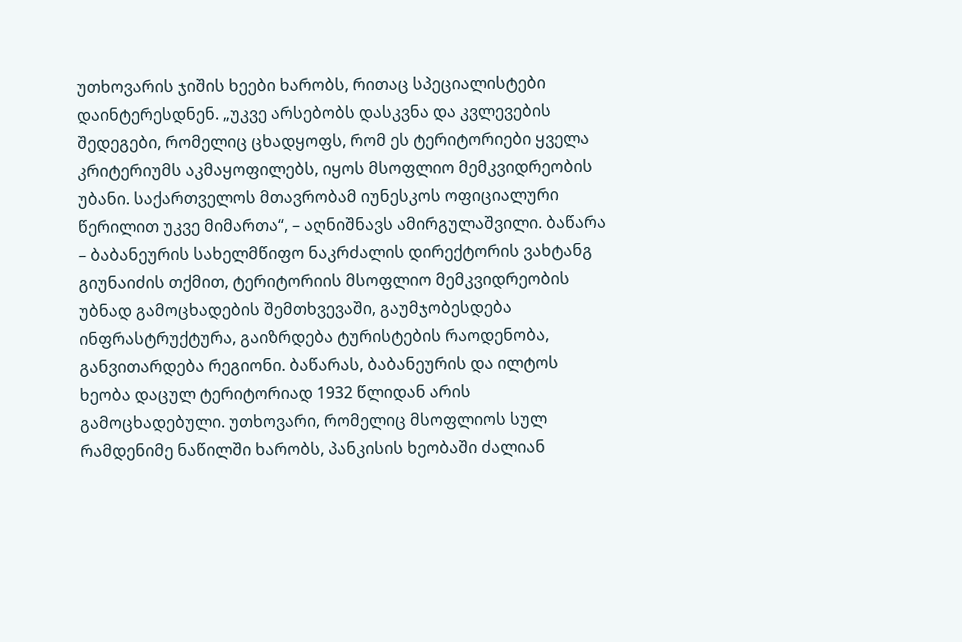უთხოვარის ჯიშის ხეები ხარობს, რითაც სპეციალისტები დაინტერესდნენ. „უკვე არსებობს დასკვნა და კვლევების შედეგები, რომელიც ცხადყოფს, რომ ეს ტერიტორიები ყველა კრიტერიუმს აკმაყოფილებს, იყოს მსოფლიო მემკვიდრეობის უბანი. საქართველოს მთავრობამ იუნესკოს ოფიციალური წერილით უკვე მიმართა“, – აღნიშნავს ამირგულაშვილი. ბაწარა – ბაბანეურის სახელმწიფო ნაკრძალის დირექტორის ვახტანგ გიუნაიძის თქმით, ტერიტორიის მსოფლიო მემკვიდრეობის უბნად გამოცხადების შემთხვევაში, გაუმჯობესდება ინფრასტრუქტურა, გაიზრდება ტურისტების რაოდენობა, განვითარდება რეგიონი. ბაწარას, ბაბანეურის და ილტოს ხეობა დაცულ ტერიტორიად 1932 წლიდან არის გამოცხადებული. უთხოვარი, რომელიც მსოფლიოს სულ რამდენიმე ნაწილში ხარობს, პანკისის ხეობაში ძალიან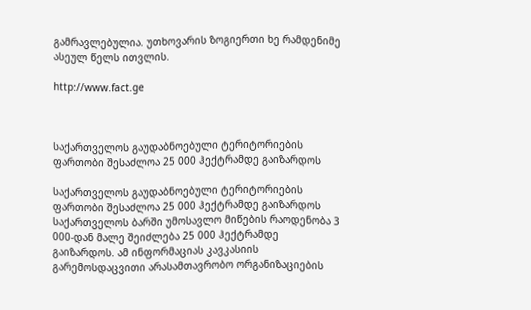გამრავლებულია. უთხოვარის ზოგიერთი ხე რამდენიმე ასეულ წელს ითვლის.

http://www.fact.ge



საქართველოს გაუდაბნოებული ტერიტორიების ფართობი შესაძლოა 25 000 ჰექტრამდე გაიზარდოს

საქართველოს გაუდაბნოებული ტერიტორიების ფართობი შესაძლოა 25 000 ჰექტრამდე გაიზარდოს საქართველოს ბარში უმოსავლო მიწების რაოდენობა 3 000-დან მალე შეიძლება 25 000 ჰექტრამდე გაიზარდოს. ამ ინფორმაციას კავკასიის გარემოსდაცვითი არასამთავრობო ორგანიზაციების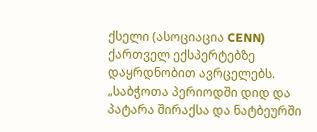ქსელი (ასოციაცია CENN) ქართველ ექსპერტებზე დაყრდნობით ავრცელებს. „საბჭოთა პერიოდში დიდ და პატარა შირაქსა და ნატბეურში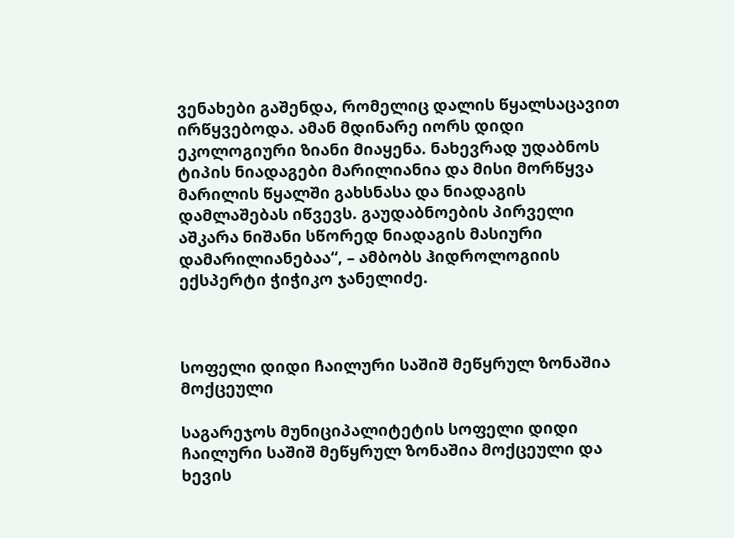ვენახები გაშენდა, რომელიც დალის წყალსაცავით ირწყვებოდა. ამან მდინარე იორს დიდი ეკოლოგიური ზიანი მიაყენა. ნახევრად უდაბნოს ტიპის ნიადაგები მარილიანია და მისი მორწყვა მარილის წყალში გახსნასა და ნიადაგის დამლაშებას იწვევს. გაუდაბნოების პირველი აშკარა ნიშანი სწორედ ნიადაგის მასიური დამარილიანებაა“, – ამბობს ჰიდროლოგიის ექსპერტი ჭიჭიკო ჯანელიძე.



სოფელი დიდი ჩაილური საშიშ მეწყრულ ზონაშია მოქცეული

საგარეჯოს მუნიციპალიტეტის სოფელი დიდი ჩაილური საშიშ მეწყრულ ზონაშია მოქცეული და ხევის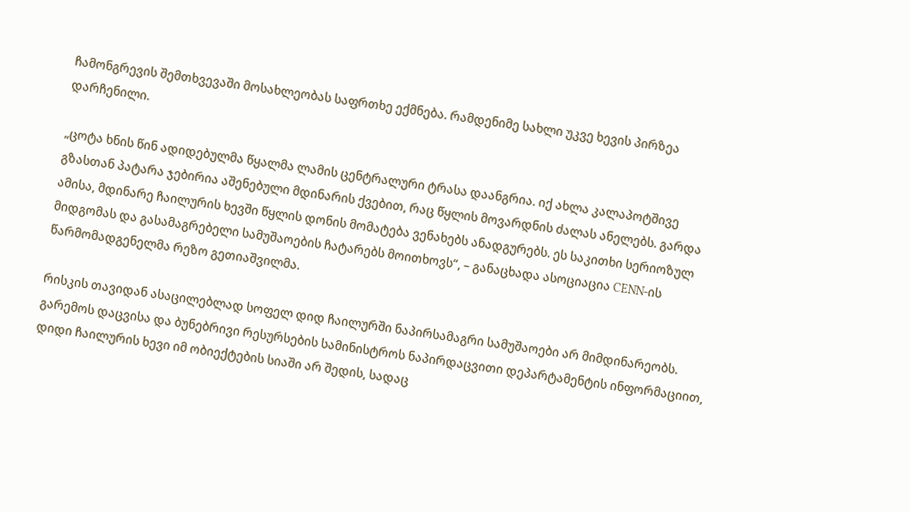ჩამონგრევის შემთხვევაში მოსახლეობას საფრთხე ექმნება. რამდენიმე სახლი უკვე ხევის პირზეა დარჩენილი.

„ცოტა ხნის წინ ადიდებულმა წყალმა ლამის ცენტრალური ტრასა დაანგრია. იქ ახლა კალაპოტშივე გზასთან პატარა ჯებირია აშენებული მდინარის ქვებით, რაც წყლის მოვარდნის ძალას ანელებს. გარდა ამისა, მდინარე ჩაილურის ხევში წყლის დონის მომატება ვენახებს ანადგურებს. ეს საკითხი სერიოზულ მიდგომას და გასამაგრებელი სამუშაოების ჩატარებს მოითხოვს“, – განაცხადა ასოციაცია CENN-ის წარმომადგენელმა რეზო გეთიაშვილმა.

რისკის თავიდან ასაცილებლად სოფელ დიდ ჩაილურში ნაპირსამაგრი სამუშაოები არ მიმდინარეობს. გარემოს დაცვისა და ბუნებრივი რესურსების სამინისტროს ნაპირდაცვითი დეპარტამენტის ინფორმაციით, დიდი ჩაილურის ხევი იმ ობიექტების სიაში არ შედის, სადაც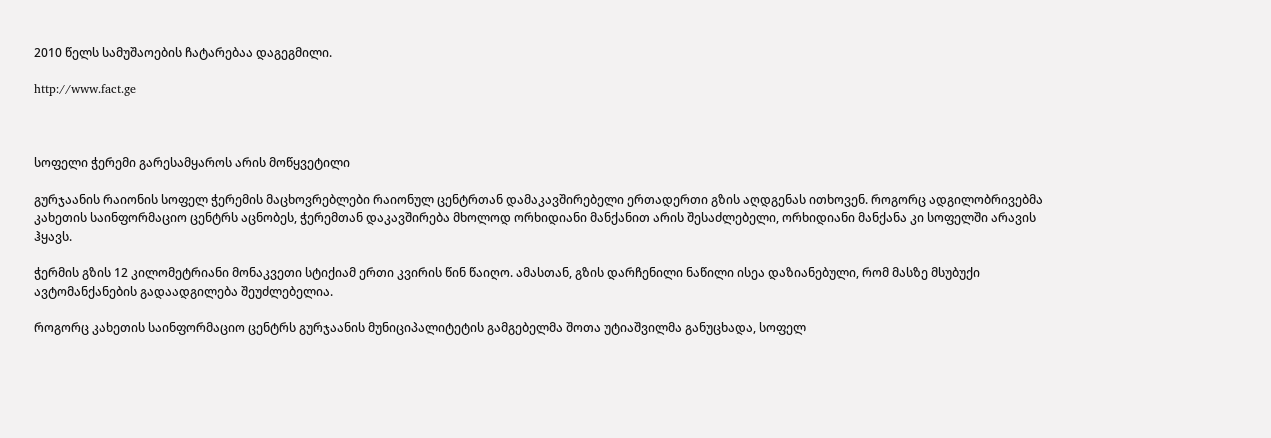2010 წელს სამუშაოების ჩატარებაა დაგეგმილი.

http://www.fact.ge



სოფელი ჭერემი გარესამყაროს არის მოწყვეტილი

გურჯაანის რაიონის სოფელ ჭერემის მაცხოვრებლები რაიონულ ცენტრთან დამაკავშირებელი ერთადერთი გზის აღდგენას ითხოვენ. როგორც ადგილობრივებმა კახეთის საინფორმაციო ცენტრს აცნობეს, ჭერემთან დაკავშირება მხოლოდ ორხიდიანი მანქანით არის შესაძლებელი, ორხიდიანი მანქანა კი სოფელში არავის ჰყავს.

ჭერმის გზის 12 კილომეტრიანი მონაკვეთი სტიქიამ ერთი კვირის წინ წაიღო. ამასთან, გზის დარჩენილი ნაწილი ისეა დაზიანებული, რომ მასზე მსუბუქი ავტომანქანების გადაადგილება შეუძლებელია.

როგორც კახეთის საინფორმაციო ცენტრს გურჯაანის მუნიციპალიტეტის გამგებელმა შოთა უტიაშვილმა განუცხადა, სოფელ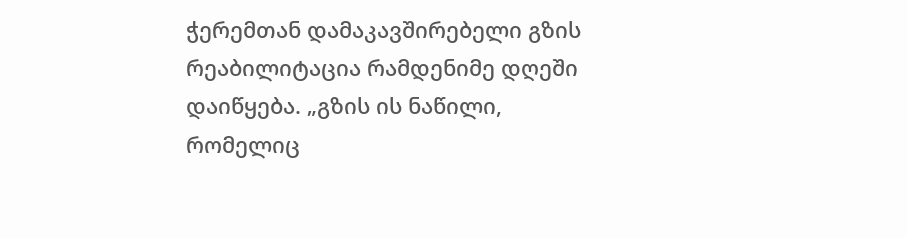ჭერემთან დამაკავშირებელი გზის რეაბილიტაცია რამდენიმე დღეში დაიწყება. „გზის ის ნაწილი, რომელიც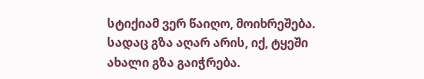სტიქიამ ვერ წაიღო, მოიხრეშება. სადაც გზა აღარ არის, იქ, ტყეში ახალი გზა გაიჭრება.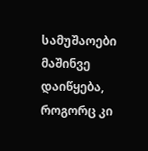სამუშაოები მაშინვე დაიწყება, როგორც კი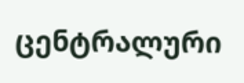ცენტრალური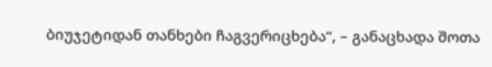ბიუჯეტიდან თანხები ჩაგვერიცხება“, – განაცხადა შოთა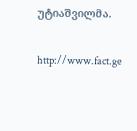უტიაშვილმა.

http://www.fact.ge